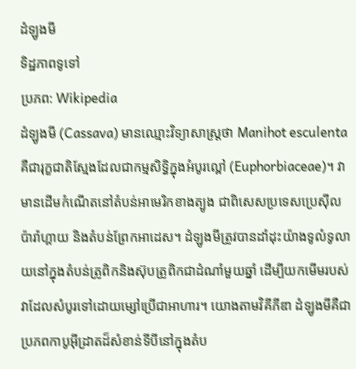ដំឡូងមី
ទិដ្ឋភាពទូទៅ
ប្រភព: Wikipedia
ដំឡូងមី (Cassava) មានឈ្មោះវិទ្យាសាស្ត្រថា Manihot esculenta គឺជារុក្ខជាតិស្មែងដែលជាកម្មសិទ្ធិក្នុងអំបូរល្ពៅ (Euphorbiaceae)។ វាមានដើមកំណើតនៅតំបន់អាមេរិកខាងត្បូង ជាពិសេសប្រទេសប្រេស៊ីល ប៉ារ៉ាហ្គាយ និងតំបន់ព្រែកអាដេស។ ដំឡូងមីត្រូវបានដាំដុះយ៉ាងទូលំទូលាយនៅក្នុងតំបន់ត្រូពិកនិងស៊ុបត្រូពិកជាដំណាំមួយឆ្នាំ ដើម្បីយកមើមរបស់វាដែលសំបូរទៅដោយម្សៅប្រើជាអាហារ។ យោងតាមវិគីភីឌា ដំឡូងមីគឺជាប្រភពកាបូអ៊ីដ្រាតដ៏សំខាន់ទីបីនៅក្នុងតំប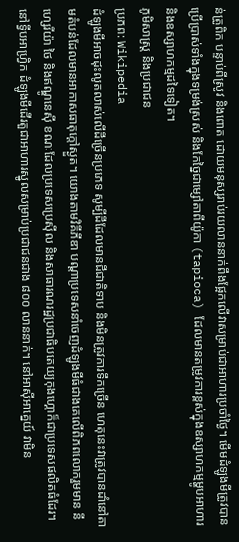ន់ត្រូពិក បន្ទាប់ពីស្រូវ និងពោត ដោយមនុស្សរាប់រយលាននាក់ពឹងផ្អែកលើវាសម្រាប់ជាអាហារប្រចាំថ្ងៃ។ មើមដំឡូងមីត្រូវបានប្រើប្រាស់ទាំងក្នុងទម្រង់ស្រស់ និងកែច្នៃជាម្សៅតាពីយ៉ូកា (tapioca) ដែលមានតម្រូវការខ្ពស់ក្នុងឧស្សាហកម្មម្ហូបអាហារ និងឧស្សាហកម្មដទៃទៀត។
ភូមិសាស្ត្រ និងប្រជាជន
ប្រភព: Wikipedia
ដំឡូងមីអាចដុះលូតលាស់លើដីច្រើនប្រភេទ សូម្បីដីដែលមានជីជាតិទាប និងមិនត្រូវការទឹកច្រើន ហេតុនេះវាត្រូវបានដាំនៅតាមតំបន់ដែលមានអាកាសធាតុក្តៅស្ងួត។ យោងតាមវិគីភីឌា បណ្តាប្រទេសនាំចេញដំឡូងមីធំជាងគេលើពិភពលោករួមមាន នីហ្សេរីយ៉ា ថៃ និងឥណ្ឌូនេស៊ី ខណៈដែលប្រទេសប្រេស៊ីល និងសាធារណរដ្ឋប្រជាធិបតេយ្យកុងហ្គោក៏ជាប្រទេសផលិតធំដែរ។ នៅទ្វីបអាហ្រ្វិក ដំឡូងមីដើរតួជាអាហារស្នូលសម្រាប់ប្រជាជនជាង ៨០០ លាននាក់។ នៅអាស៊ីអាគ្នេយ៍ វាមិន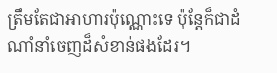ត្រឹមតែជាអាហារប៉ុណ្ណោះទេ ប៉ុន្តែក៏ជាដំណាំនាំចេញដ៏សំខាន់ផងដែរ។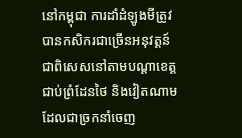នៅកម្ពុជា ការដាំដំឡូងមីត្រូវបានកសិករជាច្រើនអនុវត្តន៍ ជាពិសេសនៅតាមបណ្តាខេត្តជាប់ព្រំដែនថៃ និងវៀតណាម ដែលជាច្រកនាំចេញ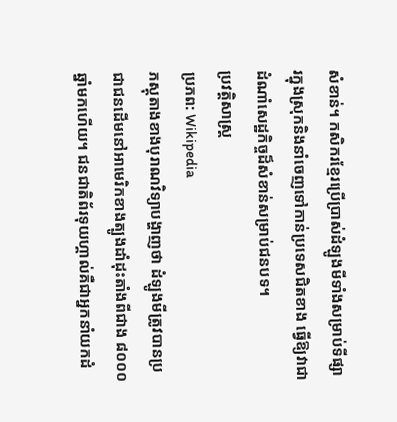សំខាន់។ កសិករខ្មែរប្រើប្រាស់ដំឡូងមីទាំងសម្រាប់ទីផ្សារក្នុងស្រុកនិងនាំចេញទៅកាន់ប្រទេសជិតខាង ធ្វើឱ្យវាជាដំណាំសេដ្ឋកិច្ចដ៏សំខាន់សម្រាប់ជនបទ។
ប្រវត្តិសាស្ត្រ
ប្រភព: Wikipedia
ភស្តុតាងខាងបុរាណវិទ្យាបង្ហាញថា ដំឡូងមីត្រូវបានប្រជាជនដើមនៅអាមេរិកខាងត្បូងដាំដុះតាំងពីជាង ៨០០០ ឆ្នាំមកហើយ។ ជនជាតិព័រទុយហ្គាល់គឺជាអ្នកនាំយកដំ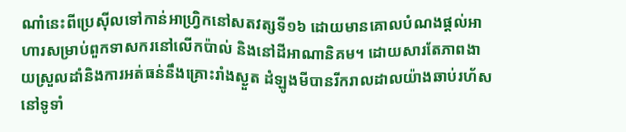ណាំនេះពីប្រេស៊ីលទៅកាន់អាហ្រ្វិកនៅសតវត្សទី១៦ ដោយមានគោលបំណងផ្តល់អាហារសម្រាប់ពួកទាសករនៅលើកប៉ាល់ និងនៅដីអាណានិគម។ ដោយសារតែភាពងាយស្រួលដាំនិងការអត់ធន់នឹងគ្រោះរាំងស្ងួត ដំឡូងមីបានរីករាលដាលយ៉ាងឆាប់រហ័សនៅទូទាំ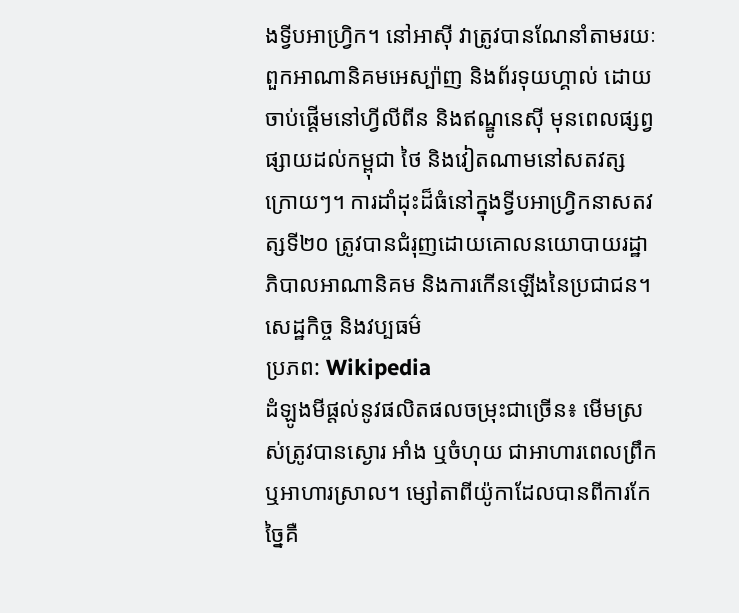ងទ្វីបអាហ្រ្វិក។ នៅអាស៊ី វាត្រូវបានណែនាំតាមរយៈពួកអាណានិគមអេស្ប៉ាញ និងព័រទុយហ្គាល់ ដោយចាប់ផ្តើមនៅហ្វីលីពីន និងឥណ្ឌូនេស៊ី មុនពេលផ្សព្វផ្សាយដល់កម្ពុជា ថៃ និងវៀតណាមនៅសតវត្សក្រោយៗ។ ការដាំដុះដ៏ធំនៅក្នុងទ្វីបអាហ្រ្វិកនាសតវត្សទី២០ ត្រូវបានជំរុញដោយគោលនយោបាយរដ្ឋាភិបាលអាណានិគម និងការកើនឡើងនៃប្រជាជន។
សេដ្ឋកិច្ច និងវប្បធម៌
ប្រភព: Wikipedia
ដំឡូងមីផ្តល់នូវផលិតផលចម្រុះជាច្រើន៖ មើមស្រស់ត្រូវបានស្ងោរ អាំង ឬចំហុយ ជាអាហារពេលព្រឹកឬអាហារស្រាល។ ម្សៅតាពីយ៉ូកាដែលបានពីការកែច្នៃគឺ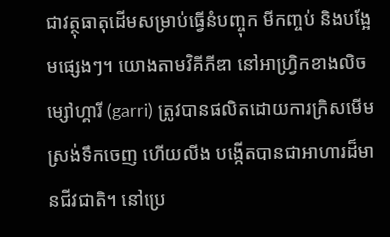ជាវត្ថុធាតុដើមសម្រាប់ធ្វើនំបញ្ចុក មីកញ្ចប់ និងបង្អែមផ្សេងៗ។ យោងតាមវិគីភីឌា នៅអាហ្រ្វិកខាងលិច ម្សៅហ្គារី (garri) ត្រូវបានផលិតដោយការក្រិសមើម ស្រង់ទឹកចេញ ហើយលីង បង្កើតបានជាអាហារដ៏មានជីវជាតិ។ នៅប្រេ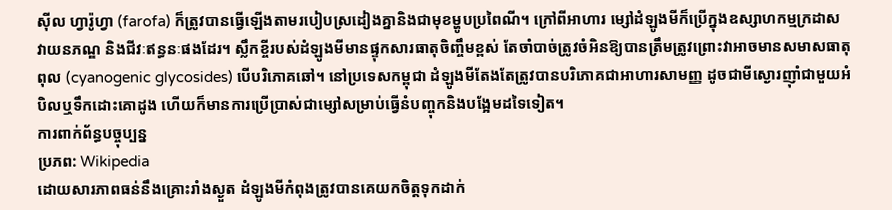ស៊ីល ហ្វារ៉ូហ្វា (farofa) ក៏ត្រូវបានធ្វើឡើងតាមរបៀបស្រដៀងគ្នានិងជាមុខម្ហូបប្រពៃណី។ ក្រៅពីអាហារ ម្សៅដំឡូងមីក៏ប្រើក្នុងឧស្សាហកម្មក្រដាស វាយនភណ្ឌ និងជីវៈឥន្ធនៈផងដែរ។ ស្លឹកខ្ចីរបស់ដំឡូងមីមានផ្ទុកសារធាតុចិញ្ចឹមខ្ពស់ តែចាំបាច់ត្រូវចំអិនឱ្យបានត្រឹមត្រូវព្រោះវាអាចមានសមាសធាតុពុល (cyanogenic glycosides) បើបរិភោគឆៅ។ នៅប្រទេសកម្ពុជា ដំឡូងមីតែងតែត្រូវបានបរិភោគជាអាហារសាមញ្ញ ដូចជាមីស្ងោរញ៉ាំជាមួយអំបិលឬទឹកដោះគោដូង ហើយក៏មានការប្រើប្រាស់ជាម្សៅសម្រាប់ធ្វើនំបញ្ចុកនិងបង្អែមដទៃទៀត។
ការពាក់ព័ន្ធបច្ចុប្បន្ន
ប្រភព: Wikipedia
ដោយសារភាពធន់នឹងគ្រោះរាំងស្ងួត ដំឡូងមីកំពុងត្រូវបានគេយកចិត្តទុកដាក់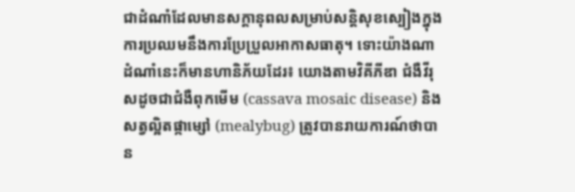ជាដំណាំដែលមានសក្តានុពលសម្រាប់សន្តិសុខស្បៀងក្នុងការប្រឈមនឹងការប្រែប្រួលអាកាសធាតុ។ ទោះយ៉ាងណា ដំណាំនេះក៏មានហានិភ័យដែរ៖ យោងតាមវិគីភីឌា ជំងឺវីរុសដូចជាជំងឺពុកមើម (cassava mosaic disease) និងសត្វល្អិតផ្កាម្សៅ (mealybug) ត្រូវបានរាយការណ៍ថាបាន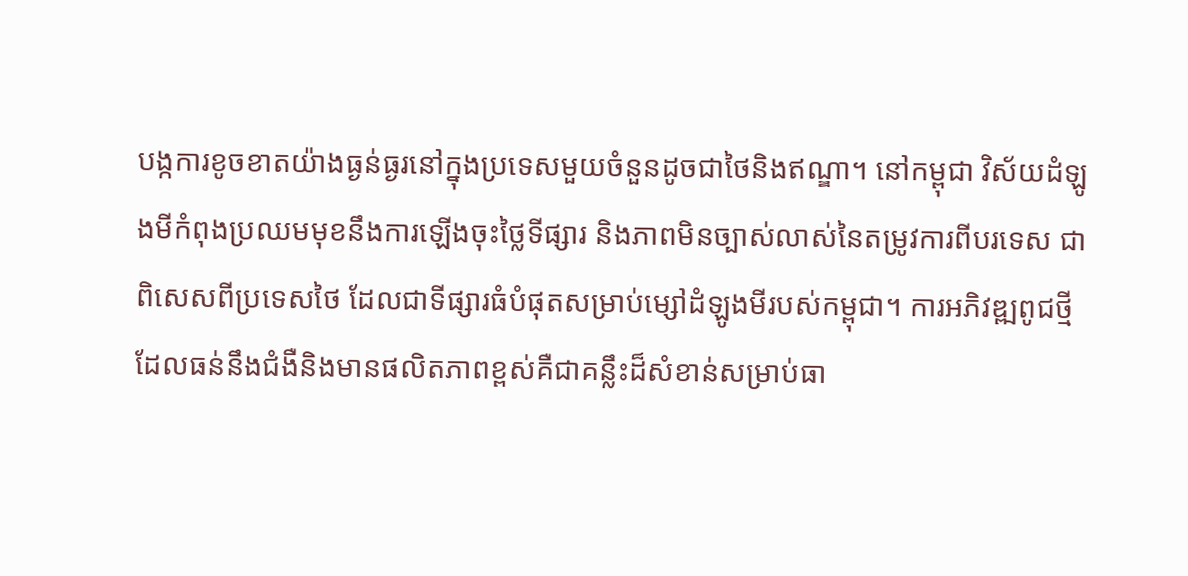បង្កការខូចខាតយ៉ាងធ្ងន់ធ្ងរនៅក្នុងប្រទេសមួយចំនួនដូចជាថៃនិងឥណ្ឌា។ នៅកម្ពុជា វិស័យដំឡូងមីកំពុងប្រឈមមុខនឹងការឡើងចុះថ្លៃទីផ្សារ និងភាពមិនច្បាស់លាស់នៃតម្រូវការពីបរទេស ជាពិសេសពីប្រទេសថៃ ដែលជាទីផ្សារធំបំផុតសម្រាប់ម្សៅដំឡូងមីរបស់កម្ពុជា។ ការអភិវឌ្ឍពូជថ្មីដែលធន់នឹងជំងឺនិងមានផលិតភាពខ្ពស់គឺជាគន្លឹះដ៏សំខាន់សម្រាប់ធា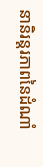នានិរន្តរភាពនៃដំណាំ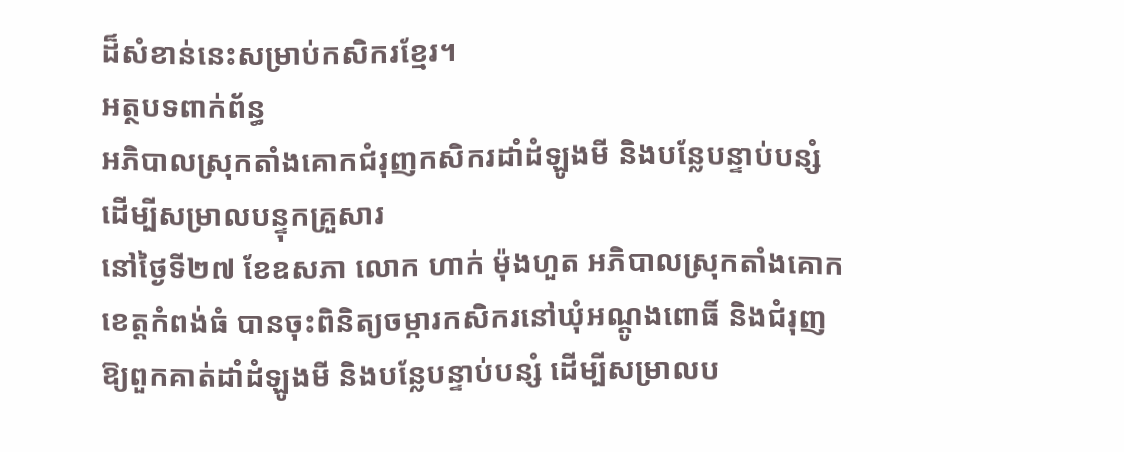ដ៏សំខាន់នេះសម្រាប់កសិករខ្មែរ។
អត្ថបទពាក់ព័ន្ធ
អភិបាលស្រុកតាំងគោកជំរុញកសិករដាំដំឡូងមី និងបន្លែបន្ទាប់បន្សំ ដើម្បីសម្រាលបន្ទុកគ្រួសារ
នៅថ្ងៃទី២៧ ខែឧសភា លោក ហាក់ ម៉ុងហួត អភិបាលស្រុកតាំងគោក ខេត្តកំពង់ធំ បានចុះពិនិត្យចម្ការកសិករនៅឃុំអណ្តូងពោធិ៍ និងជំរុញឱ្យពួកគាត់ដាំដំឡូងមី និងបន្លែបន្ទាប់បន្សំ ដើម្បីសម្រាលប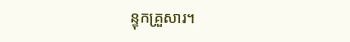ន្ទុកគ្រួសារ។